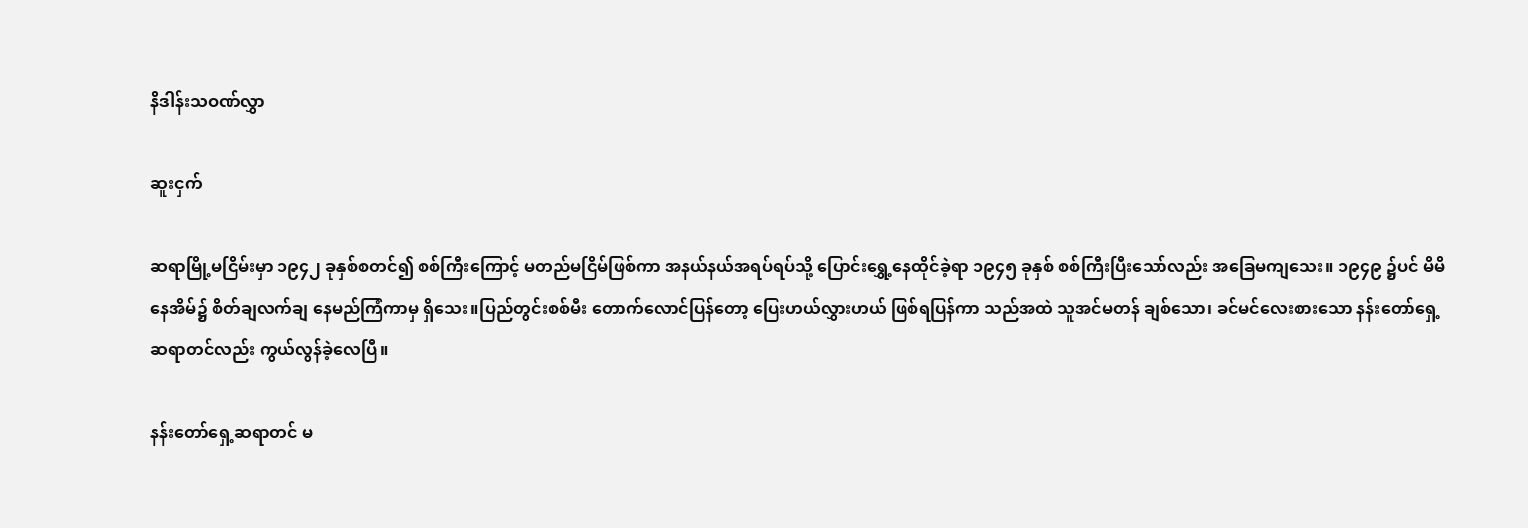နိဒါန်းသဝဏ်လွှာ

ဆူးငှက်

ဆရာမြို့မငြိမ်းမှာ ၁၉၄၂ ခုနှစ်စတင်၍ စစ်ကြီးကြောင့် မတည်မငြိမ်ဖြစ်ကာ အနယ်နယ်အရပ်ရပ်သို့ ပြောင်းရွှေ့နေထိုင်ခဲ့ရာ ၁၉၄၅ ခုနှစ် စစ်ကြီးပြီးသော်လည်း အခြေမကျသေး။ ၁၉၄၉ ၌ပင် မိမိနေအိမ်၌ စိတ်ချလက်ချ နေမည်ကြံကာမှ ရှိသေး။ပြည်တွင်းစစ်မီး တောက်လောင်ပြန်တော့ ပြေးဟယ်လွှားဟယ် ဖြစ်ရပြန်ကာ သည်အထဲ သူအင်မတန် ချစ်သော၊ ခင်မင်လေးစားသော နန်းတော်ရှေ့ဆရာတင်လည်း ကွယ်လွန်ခဲ့လေပြီ။

နန်းတော်ရှေ့ဆရာတင် မ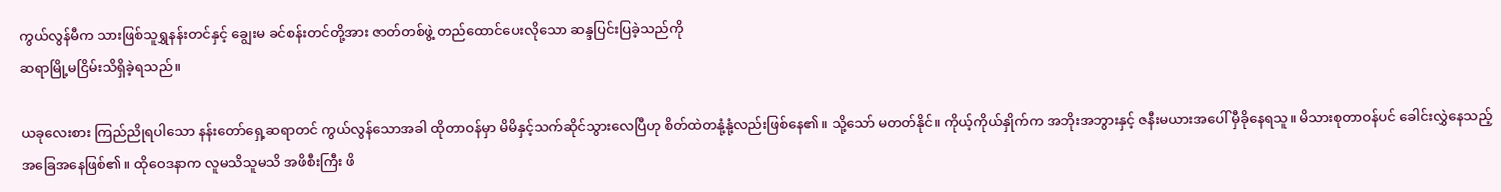ကွယ်လွန်မီက သားဖြစ်သူရွှနန်းတင်နှင့် ချွေးမ ခင်စန်းတင်တို့အား ဇာတ်တစ်ဖွဲ့ တည်ထောင်ပေးလိုသော ဆန္ဒပြင်းပြခဲ့သည်ကို
ဆရာမြို့မငြိမ်းသိရှိခဲ့ရသည်။

ယခုလေးစား ကြည်ညိုရပါသော နန်းတော်ရှေ့ဆရာတင် ကွယ်လွန်သောအခါ ထိုတာဝန်မှာ မိမိနှင့်သက်ဆိုင်သွားလေပြီဟု စိတ်ထဲတနုံ့နုံ့လည်းဖြစ်နေ၏။ သို့သော် မတတ်နိုင်။ ကိုယ့်ကိုယ်နှိုက်က အဘိုးအဘွားနှင့် ဇနီးမယားအပေါ် မှီခိုနေရသူ။ မိသားစုတာဝန်ပင် ခေါင်းလွှဲနေသည့် အခြေအနေဖြစ်၏။ ထိုဝေဒနာက လူမသိသူမသိ အဖိစီးကြီး ဖိ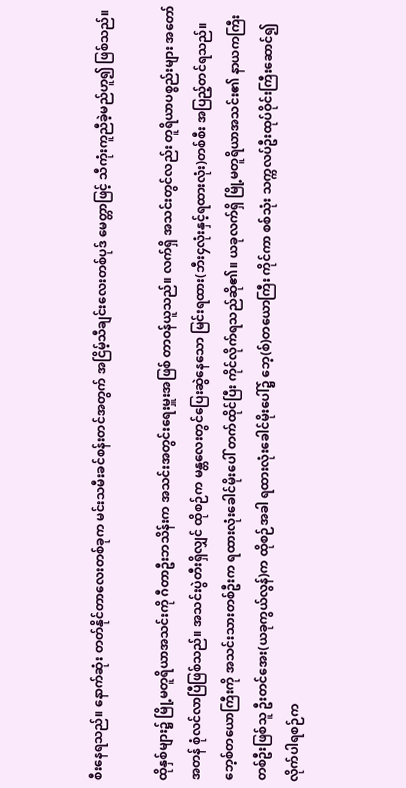စီးနေရသည်။ နောက်ဆုံး တတ်နိုင်တာလေးတစ်ခုက မင်းသမီးခင်စန်းတင်အတွက် အငြိမ့်သီချင်းလေးတစ်ပုဒ် မေတ္တာဖြင့် သီကုံးကူညီခဲ့မည်ဟူ၍ ဖြစ်သည်။

ထိုနှစ်များ၌ မြို့မတူရိယာအသင်းကို ဂီတာဦးဘသိန်းက အသင်းအတွင်းရေးမှူးအဖြစ် တာဝန်ယူသည်။ လက်ရှိ အသင်းတွင်လည်း တူရိယာပစ္စည်းများ အတော်အတန် စုံလင်လာပြီဖြစ်သည်။ အသင်းပွဲတီးရှိလျှင် ထိုစဉ်က မန္တလေးတွင်ပြေးဆွဲနေသော မြင်းရထား(ဘီး၄လုံးနှင့်ရထားလုံး)တစ်စီး အပြည့်တင်ရသည်။ဘေ့စ်တယောကြီးကို အသင်းသားတစ်ဦးက ရထားလုံးခေါင်မိုးပေါ် တက်ထိုင်ပြီး ကိုင်လိုက်ရသည်ဆို၏။ ယခုလက်ရှိ မြို့မတူရိယာအသင်း၏ နာယကကြီးတစ်ဦးဖြစ်သူ ဦးတင်အေး(ယခုကွယ်လွန်)က ထိုစဉ်အခါ ရထားလုံးခေါင်မိုးပေါ်၌ ဘေ့(စ်)တယောကြီး ကိုင်ကာ စစ်သုံး သက္ကလပ်ဦးထုပ်ဝိုင်းကြီးဆောင်၍ လိုက်ပါရစဉ်က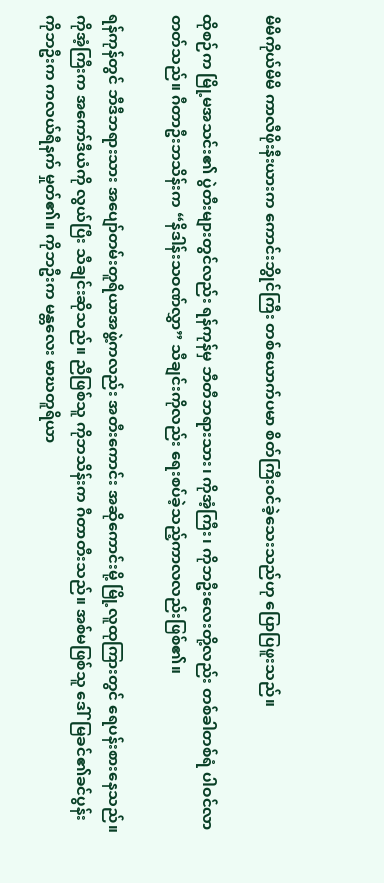မိမိကိုယ်မိမိ ကာလီဖိုးနီးယားက ကောင်းဘွိုင်ကြီး တစ်ယောက်ပမာ စိတ်ကြီးဝင်ခဲ့သေးသည်ဟု ပြောပြဖူးသည်။

ထိုစဉ်က မြို့မအသင်း၏ ပွဲတီးများတွင်လည်း ရန်ကုန်မှ ဘီတီဘရားသား၊ ကိုအံ့ကြီး၊ ကိုဘဦးလေးတို့လည်း တစ်ခါတစ်ရံ ပါဝင်လာတတ်သည်။ ဂီတာဦးဘသိန်းက “နိဒါန်းသဝဏ်လွှာ” သီချင်းကိုလည်း ရေးစပ်ခဲ့သည့်ကာလလည်းဖြစ်၏။

ရန်ကုန်တွင် ဘီဒီဘရားသား အပျော်တမ်းတူရိယာအဖွဲ့ကလည်း အတီးကောင်း အဆိုကောင်းမို့ မြို့လူထုကြားတွင် ရေပန်းစားနေသည်။ ကိုအံ့ကြီးက အကော်ဒီယံကို လွယ်ပြီး သီချင်းဆိုသည်။ ညီဖြစ်သူ ကိုဘသိန်းက ဂီတာတီးသည်။ အစ်မဖြစ်သူ ဒေါ်မြခင်၏ခင်ပွန်း ကိုဘဦးက ကလယ်ရီနက် မှုတ်၏။ ကိုဘဦးက မန္တလေး မာဃတူရိယာ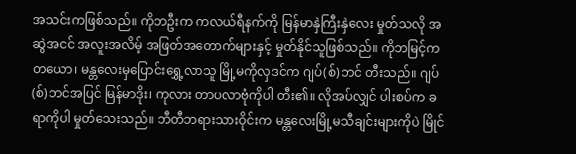အသင်းကဖြစ်သည်။ ကိုဘဦးက ကလယ်ရီနက်ကို မြန်မာနှဲကြီးနှဲလေး မှုတ်သလို အဆွဲအငင် အလူးအလိမ့် အဖြတ်အတောက်များနှင့် မှုတ်နိုင်သူဖြစ်သည်။ ကိုဘမြင့်က တယော၊ မန္တလေးမှပြောင်းရွှေ့လာသူ မြို့မကိုလှဒင်က ဂျပ်(စ်)ဘင် တီးသည်။ ဂျပ်(စ်)ဘင်အပြင် မြန်မာဒိုး၊ ကုလား တာပလာဗုံကိုပါ တီး၏။ လိုအပ်လျှင် ပါးစပ်က ခရာကိုပါ မှုတ်သေးသည်။ ဘီတီဘရားသားဝိုင်းက မန္တလေးမြို့မသီချင်းများကိုပဲ မြိုင်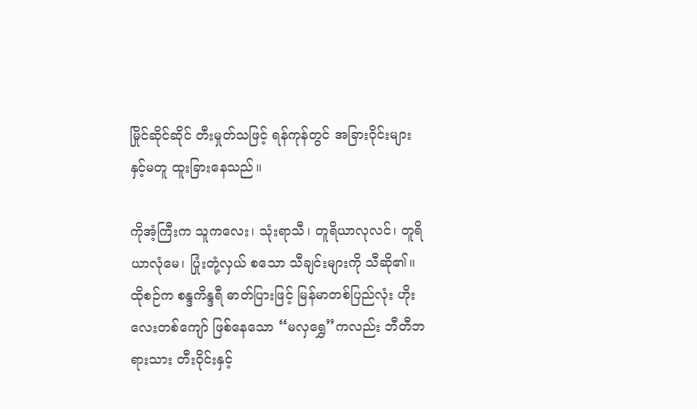မြိုင်ဆိုင်ဆိုင် တီးမှုတ်သဖြင့် ရန်ကုန်တွင် အခြားဝိုင်းများနှင့်မတူ ထူးခြားနေသည်။

ကိုအံ့ကြီးက သူကလေး၊ သုံးရာသီ၊ တူရိယာလုလင်၊ တူရိယာလုံမေ၊ ပြုံးတုံ့လှယ် စသော သီချင်းများကို သီဆို၏။ ထိုစဉ်က စန္ဒကိန္ဒရီ ဓာတ်ပြားဖြင့် မြန်မာတစ်ပြည်လုံး ဟိုးလေးတစ်ကျော် ဖြစ်နေသော “မလှရွှေ”ကလည်း ဘီတီဘရားသား တီးဝိုင်းနှင့်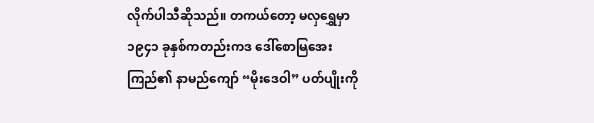လိုက်ပါသီဆိုသည်။ တကယ်တော့ မလှရွှေမှာ ၁၉၄၁ ခုနှစ်ကတည်းကဒ ဒေါ်စောမြအေးကြည်၏ နာမည်ကျော် “မိုးဒေဝါ” ပတ်ပျိုးကို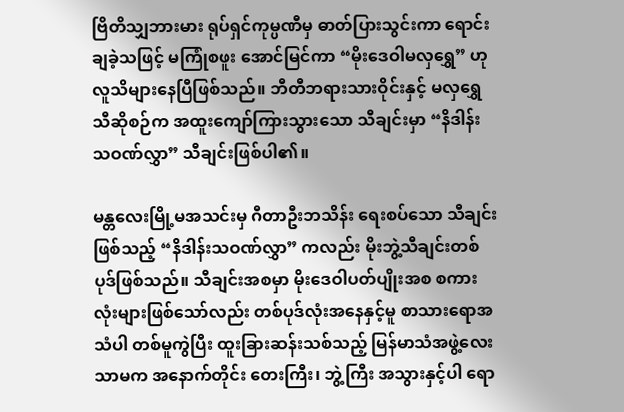ဗြိတိသျှဘားမား ရုပ်ရှင်ကုမ္ပဏီမှ ဓာတ်ပြားသွင်းကာ ရောင်းချခဲ့သဖြင့် မကြုံစဖူး အောင်မြင်ကာ “မိုးဒေဝါမလှရွှေ” ဟု လူသိများနေပြီဖြစ်သည်။ ဘီတီဘရားသားဝိုင်းနှင့် မလှရွှေသီဆိုစဉ်က အထူးကျော်ကြားသွားသော သီချင်းမှာ “နိဒါန်းသဝဏ်လွှာ” သီချင်းဖြစ်ပါ၏။

မန္တလေးမြို့မအသင်းမှ ဂီတာဦးဘသိန်း ရေးစပ်သော သီချင်းဖြစ်သည့် “နိဒါန်းသဝဏ်လွှာ” ကလည်း မိုးဘွဲ့သီချင်းတစ်ပုဒ်ဖြစ်သည်။ သီချင်းအစမှာ မိုးဒေဝါပတ်ပျိုးအစ စကားလုံးများဖြစ်သော်လည်း တစ်ပုဒ်လုံးအနေနှင့်မူ စာသားရောအသံပါ တစ်မူကွဲပြီး ထူးခြားဆန်းသစ်သည့် မြန်မာသံအဖွဲ့လေး သာမက အနောက်တိုင်း တေးကြီး၊ ဘွဲ့ကြီး အသွားနှင့်ပါ ရော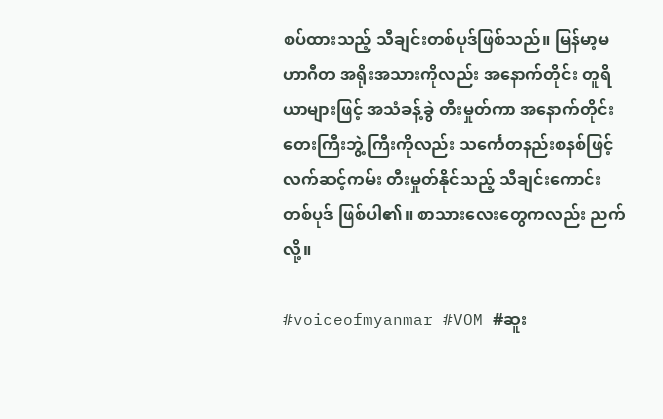စပ်ထားသည့် သီချင်းတစ်ပုဒ်ဖြစ်သည်။ မြန်မာ့မဟာဂီတ အရိုးအသားကိုလည်း အနောက်တိုင်း တူရိယာများဖြင့် အသံခန့်ခွဲ တီးမှုတ်ကာ အနောက်တိုင်း တေးကြီးဘွဲ့ကြီးကိုလည်း သင်္ကေတနည်းစနစ်ဖြင့် လက်ဆင့်ကမ်း တီးမှုတ်နိုင်သည့် သီချင်းကောင်း တစ်ပုဒ် ဖြစ်ပါ၏။ စာသားလေးတွေကလည်း ညက်လို့။

#voiceofmyanmar #VOM #ဆူး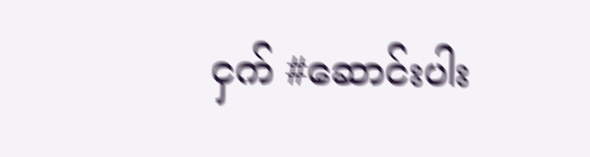ငှက် #ဆောင်းပါး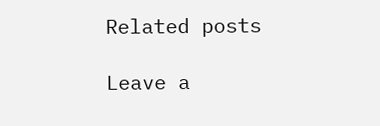Related posts

Leave a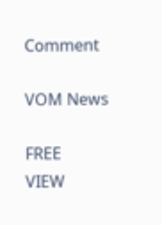Comment

VOM News

FREE
VIEW